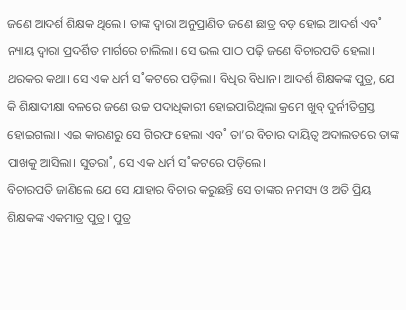ଜଣେ ଆଦର୍ଶ ଶିକ୍ଷକ ଥିଲେ। ତାଙ୍କ ଦ୍ବାରା ଅନୁପ୍ରାଣିତ ଜଣେ ଛାତ୍ର ବଡ଼ ହୋଇ ଆଦର୍ଶ ଏବ˚ ନ୍ୟାୟ ଦ୍ବାରା ପ୍ରଦର୍ଶିତ ମାର୍ଗରେ ଚାଲିଲା। ସେ ଭଲ ପାଠ ପଢ଼ି ଜଣେ ବିଚାରପତି ହେଲା।
ଥରକର କଥା। ସେ ଏକ ଧର୍ମ ସ˚କଟରେ ପଡ଼ିଲା। ବିଧିର ବିଧାନ। ଆଦର୍ଶ ଶିକ୍ଷକଙ୍କ ପୁତ୍ର, ଯେ କି ଶିକ୍ଷାଦୀକ୍ଷା ବଳରେ ଜଣେ ଉଚ୍ଚ ପଦାଧିକାରୀ ହୋଇପାରିଥିଲା କ୍ରମେ ଖୁବ୍ ଦୁର୍ନୀତିଗ୍ରସ୍ତ ହୋଇଗଲା। ଏଇ କାରଣରୁ ସେ ଗିରଫ ହେଲା ଏବ˚ ତା’ର ବିଚାର ଦାୟିତ୍ବ ଅଦାଲତରେ ତାଙ୍କ ପାଖକୁ ଆସିଲା। ସୁତରା˚, ସେ ଏକ ଧର୍ମ ସ˚କଟରେ ପଡ଼ିଲେ।
ବିଚାରପତି ଜାଣିଲେ ଯେ ସେ ଯାହାର ବିଚାର କରୁଛନ୍ତି ସେ ତାଙ୍କର ନମସ୍ୟ ଓ ଅତି ପ୍ରିୟ ଶିକ୍ଷକଙ୍କ ଏକମାତ୍ର ପୁତ୍ର। ପୁତ୍ର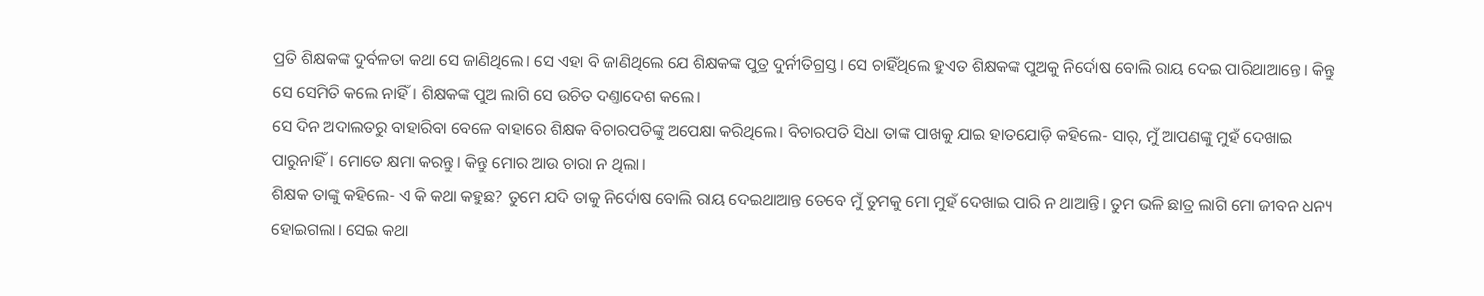ପ୍ରତି ଶିକ୍ଷକଙ୍କ ଦୁର୍ବଳତା କଥା ସେ ଜାଣିଥିଲେ। ସେ ଏହା ବି ଜାଣିଥିଲେ ଯେ ଶିକ୍ଷକଙ୍କ ପୁତ୍ର ଦୁର୍ନୀତିଗ୍ରସ୍ତ। ସେ ଚାହିଁଥିଲେ ହୁଏତ ଶିକ୍ଷକଙ୍କ ପୁଅକୁ ନିର୍ଦୋଷ ବୋଲି ରାୟ ଦେଇ ପାରିଥାଆନ୍ତେ। କିନ୍ତୁ ସେ ସେମିତି କଲେ ନାହିଁ। ଶିକ୍ଷକଙ୍କ ପୁଅ ଲାଗି ସେ ଉଚିତ ଦଣ୍ତାଦେଶ କଲେ।
ସେ ଦିନ ଅଦାଲତରୁ ବାହାରିବା ବେଳେ ବାହାରେ ଶିକ୍ଷକ ବିଚାରପତିଙ୍କୁ ଅପେକ୍ଷା କରିଥିଲେ। ବିଚାରପତି ସିଧା ତାଙ୍କ ପାଖକୁ ଯାଇ ହାତଯୋଡ଼ି କହିଲେ- ସାର୍, ମୁଁ ଆପଣଙ୍କୁ ମୁହଁ ଦେଖାଇ ପାରୁନାହିଁ। ମୋତେ କ୍ଷମା କରନ୍ତୁ। କିନ୍ତୁ ମୋର ଆଉ ଚାରା ନ ଥିଲା।
ଶିକ୍ଷକ ତାଙ୍କୁ କହିଲେ- ଏ କି କଥା କହୁଛ? ତୁମେ ଯଦି ତାକୁ ନିର୍ଦୋଷ ବୋଲି ରାୟ ଦେଇଥାଆନ୍ତ ତେବେ ମୁଁ ତୁମକୁ ମୋ ମୁହଁ ଦେଖାଇ ପାରି ନ ଥାଆନ୍ତି। ତୁମ ଭଳି ଛାତ୍ର ଲାଗି ମୋ ଜୀବନ ଧନ୍ୟ ହୋଇଗଲା। ସେଇ କଥା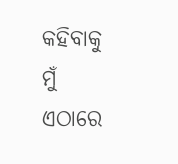କହିବାକୁ ମୁଁ ଏଠାରେ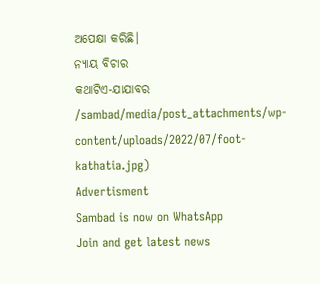ଅପେକ୍ଷା କରିଛି।
ନ୍ୟାୟ ବିଚାର
କଥାଟିଏ-ଯାଯାବର
/sambad/media/post_attachments/wp-content/uploads/2022/07/foot-kathatia.jpg)
Advertisment
Sambad is now on WhatsApp
Join and get latest news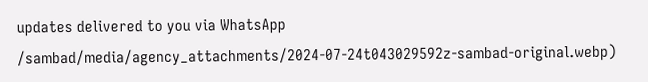updates delivered to you via WhatsApp
/sambad/media/agency_attachments/2024-07-24t043029592z-sambad-original.webp)